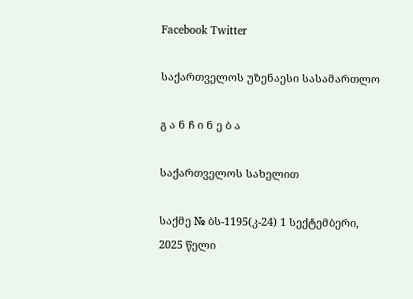Facebook Twitter

საქართველოს უზენაესი სასამართლო

გ ა ნ ჩ ი ნ ე ბ ა

საქართველოს სახელით

საქმე № ბს-1195(კ-24) 1 სექტემბერი, 2025 წელი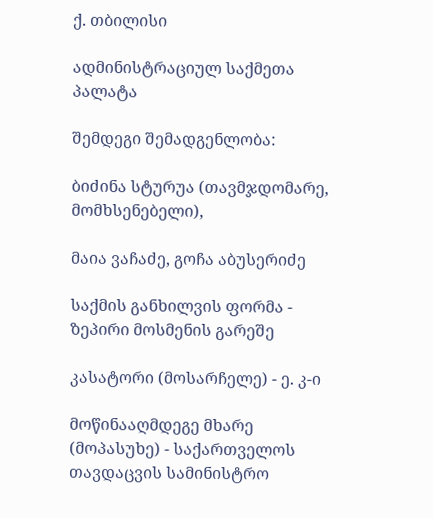ქ. თბილისი

ადმინისტრაციულ საქმეთა პალატა

შემდეგი შემადგენლობა:

ბიძინა სტურუა (თავმჯდომარე, მომხსენებელი),

მაია ვაჩაძე, გოჩა აბუსერიძე

საქმის განხილვის ფორმა - ზეპირი მოსმენის გარეშე

კასატორი (მოსარჩელე) - ე. კ-ი

მოწინააღმდეგე მხარე (მოპასუხე) - საქართველოს თავდაცვის სამინისტრო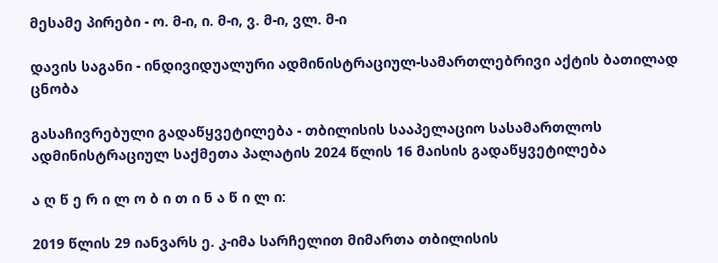მესამე პირები - ო. მ-ი, ი. მ-ი, ვ. მ-ი, ვლ. მ-ი

დავის საგანი - ინდივიდუალური ადმინისტრაციულ-სამართლებრივი აქტის ბათილად ცნობა

გასაჩივრებული გადაწყვეტილება - თბილისის სააპელაციო სასამართლოს ადმინისტრაციულ საქმეთა პალატის 2024 წლის 16 მაისის გადაწყვეტილება

ა ღ წ ე რ ი ლ ო ბ ი თ ი ნ ა წ ი ლ ი:

2019 წლის 29 იანვარს ე. კ-იმა სარჩელით მიმართა თბილისის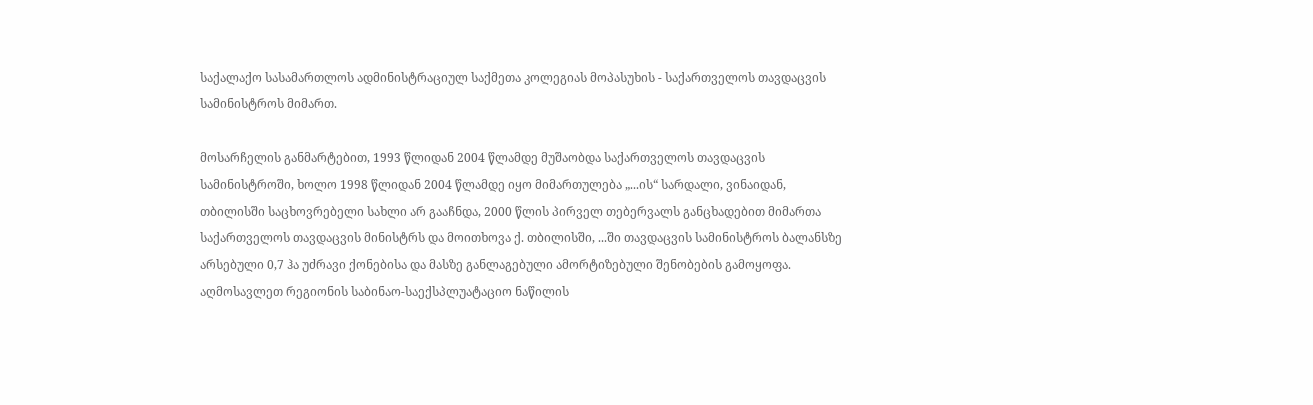საქალაქო სასამართლოს ადმინისტრაციულ საქმეთა კოლეგიას მოპასუხის - საქართველოს თავდაცვის სამინისტროს მიმართ.

მოსარჩელის განმარტებით, 1993 წლიდან 2004 წლამდე მუშაობდა საქართველოს თავდაცვის სამინისტროში, ხოლო 1998 წლიდან 2004 წლამდე იყო მიმართულება „...ის“ სარდალი, ვინაიდან, თბილისში საცხოვრებელი სახლი არ გააჩნდა, 2000 წლის პირველ თებერვალს განცხადებით მიმართა საქართველოს თავდაცვის მინისტრს და მოითხოვა ქ. თბილისში, ...ში თავდაცვის სამინისტროს ბალანსზე არსებული 0,7 ჰა უძრავი ქონებისა და მასზე განლაგებული ამორტიზებული შენობების გამოყოფა. აღმოსავლეთ რეგიონის საბინაო-საექსპლუატაციო ნაწილის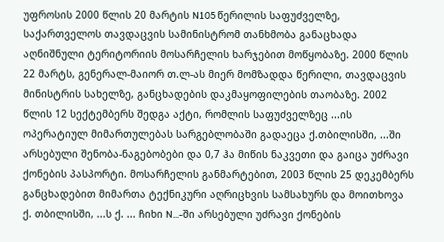უფროსის 2000 წლის 20 მარტის N105 წერილის საფუძველზე, საქართველოს თავდაცვის სამინისტრომ თანხმობა განაცხადა აღნიშნული ტერიტორიის მოსარჩელის ხარჯებით მოწყობაზე. 2000 წლის 22 მარტს, გენერალ-მაიორ თ.ლ-ას მიერ მომზადდა წერილი, თავდაცვის მინისტრის სახელზე, განცხადების დაკმაყოფილების თაობაზე. 2002 წლის 12 სექტემბერს შედგა აქტი, რომლის საფუძველზეც ...ის ოპერატიულ მიმართულებას სარგებლობაში გადაეცა ქ.თბილისში, ...ში არსებული შენობა-ნაგებობები და 0,7 ჰა მიწის ნაკვეთი და გაიცა უძრავი ქონების პასპორტი. მოსარჩელის განმარტებით, 2003 წლის 25 დეკემბერს განცხადებით მიმართა ტექნიკური აღრიცხვის სამსახურს და მოითხოვა ქ. თბილისში, ...ს ქ. ... ჩიხი N...-ში არსებული უძრავი ქონების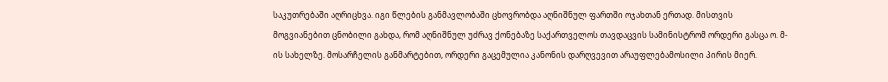საკუთრებაში აღრიცხვა. იგი წლების განმავლობაში ცხოვრობდა აღნიშნულ ფართში ოჯახთან ერთად. მისთვის მოგვიანებით ცნობილი გახდა, რომ აღნიშნულ უძრავ ქონებაზე საქართველოს თავდაცვის სამინისტრომ ორდერი გასცა ო. მ-ის სახელზე. მოსარჩელის განმარტებით, ორდერი გაცემულია კანონის დარღვევით არაუფლებამოსილი პირის მიერ.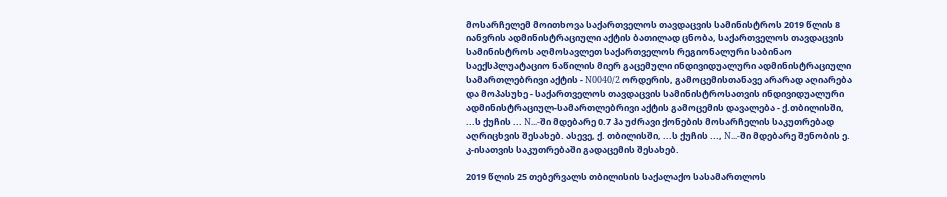მოსარჩელემ მოითხოვა საქართველოს თავდაცვის სამინისტროს 2019 წლის 8 იანვრის ადმინისტრაციული აქტის ბათილად ცნობა, საქართველოს თავდაცვის სამინისტროს აღმოსავლეთ საქართველოს რეგიონალური საბინაო საექსპლუატაციო ნაწილის მიერ გაცემული ინდივიდუალური ადმინისტრაციული სამართლებრივი აქტის - N0040/2 ორდერის, გამოცემისთანავე არარად აღიარება და მოპასუხე - საქართველოს თავდაცვის სამინისტროსათვის ინდივიდუალური ადმინისტრაციულ-სამართლებრივი აქტის გამოცემის დავალება - ქ.თბილისში, ...ს ქუჩის ... N...-ში მდებარე 0.7 ჰა უძრავი ქონების მოსარჩელის საკუთრებად აღრიცხვის შესახებ. ასევე, ქ. თბილისში, ...ს ქუჩის ..., N...-ში მდებარე შენობის ე. კ-ისათვის საკუთრებაში გადაცემის შესახებ.

2019 წლის 25 თებერვალს თბილისის საქალაქო სასამართლოს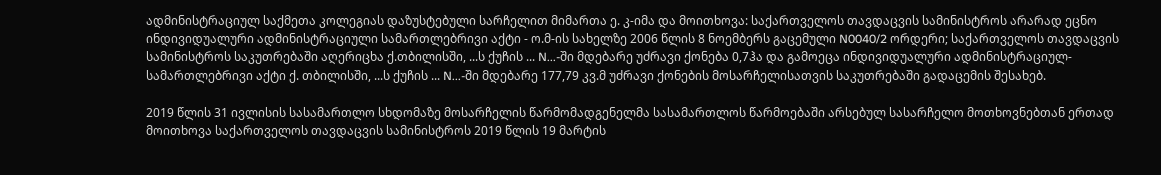ადმინისტრაციულ საქმეთა კოლეგიას დაზუსტებული სარჩელით მიმართა ე. კ-იმა და მოითხოვა: საქართველოს თავდაცვის სამინისტროს არარად ეცნო ინდივიდუალური ადმინისტრაციული სამართლებრივი აქტი - ო.მ-ის სახელზე 2006 წლის 8 ნოემბერს გაცემული N0040/2 ორდერი; საქართველოს თავდაცვის სამინისტროს საკუთრებაში აღერიცხა ქ.თბილისში, ...ს ქუჩის ... N...-ში მდებარე უძრავი ქონება 0,7ჰა და გამოეცა ინდივიდუალური ადმინისტრაციულ-სამართლებრივი აქტი ქ. თბილისში, ...ს ქუჩის ... N...-ში მდებარე 177,79 კვ.მ უძრავი ქონების მოსარჩელისათვის საკუთრებაში გადაცემის შესახებ.

2019 წლის 31 ივლისის სასამართლო სხდომაზე მოსარჩელის წარმომადგენელმა სასამართლოს წარმოებაში არსებულ სასარჩელო მოთხოვნებთან ერთად მოითხოვა საქართველოს თავდაცვის სამინისტროს 2019 წლის 19 მარტის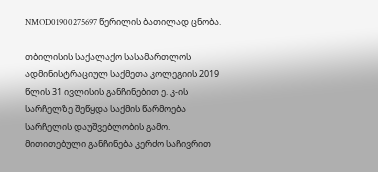NMOD01900275697 წერილის ბათილად ცნობა.

თბილისის საქალაქო სასამართლოს ადმინისტრაციულ საქმეთა კოლეგიის 2019 წლის 31 ივლისის განჩინებით ე. კ-ის სარჩელზე შეწყდა საქმის წარმოება სარჩელის დაუშვებლობის გამო. მითითებული განჩინება კერძო საჩივრით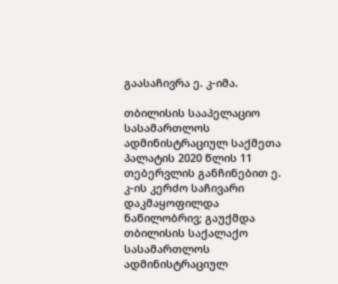გაასაჩივრა ე. კ-იმა.

თბილისის სააპელაციო სასამართლოს ადმინისტრაციულ საქმეთა პალატის 2020 წლის 11 თებერვლის განჩინებით ე. კ-ის კერძო საჩივარი დაკმაყოფილდა ნაწილობრივ; გაუქმდა თბილისის საქალაქო სასამართლოს ადმინისტრაციულ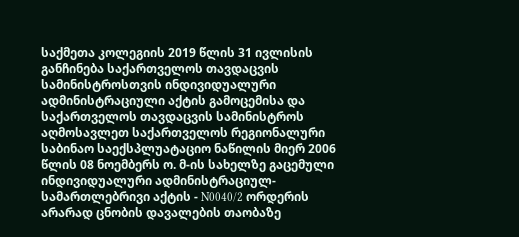საქმეთა კოლეგიის 2019 წლის 31 ივლისის განჩინება საქართველოს თავდაცვის სამინისტროსთვის ინდივიდუალური ადმინისტრაციული აქტის გამოცემისა და საქართველოს თავდაცვის სამინისტროს აღმოსავლეთ საქართველოს რეგიონალური საბინაო საექსპლუატაციო ნაწილის მიერ 2006 წლის 08 ნოემბერს ო. მ-ის სახელზე გაცემული ინდივიდუალური ადმინისტრაციულ-სამართლებრივი აქტის - N0040/2 ორდერის არარად ცნობის დავალების თაობაზე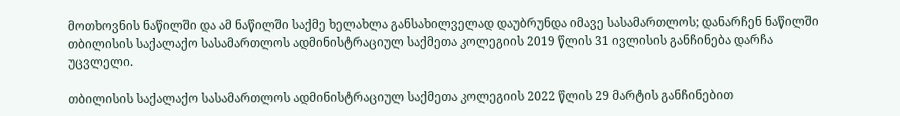მოთხოვნის ნაწილში და ამ ნაწილში საქმე ხელახლა განსახილველად დაუბრუნდა იმავე სასამართლოს; დანარჩენ ნაწილში თბილისის საქალაქო სასამართლოს ადმინისტრაციულ საქმეთა კოლეგიის 2019 წლის 31 ივლისის განჩინება დარჩა უცვლელი.

თბილისის საქალაქო სასამართლოს ადმინისტრაციულ საქმეთა კოლეგიის 2022 წლის 29 მარტის განჩინებით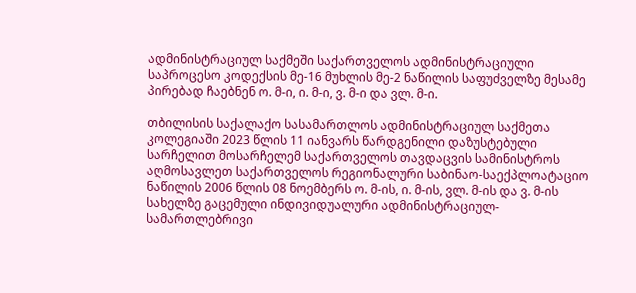ადმინისტრაციულ საქმეში საქართველოს ადმინისტრაციული საპროცესო კოდექსის მე-16 მუხლის მე-2 ნაწილის საფუძველზე მესამე პირებად ჩაებნენ ო. მ-ი, ი. მ-ი, ვ. მ-ი და ვლ. მ-ი.

თბილისის საქალაქო სასამართლოს ადმინისტრაციულ საქმეთა კოლეგიაში 2023 წლის 11 იანვარს წარდგენილი დაზუსტებული სარჩელით მოსარჩელემ საქართველოს თავდაცვის სამინისტროს აღმოსავლეთ საქართველოს რეგიონალური საბინაო-საექპლოატაციო ნაწილის 2006 წლის 08 ნოემბერს ო. მ-ის, ი. მ-ის, ვლ. მ-ის და ვ. მ-ის სახელზე გაცემული ინდივიდუალური ადმინისტრაციულ-სამართლებრივი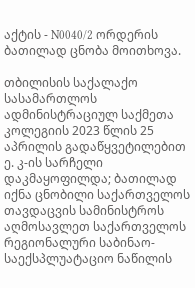აქტის - N0040/2 ორდერის ბათილად ცნობა მოითხოვა.

თბილისის საქალაქო სასამართლოს ადმინისტრაციულ საქმეთა კოლეგიის 2023 წლის 25 აპრილის გადაწყვეტილებით ე. კ-ის სარჩელი დაკმაყოფილდა; ბათილად იქნა ცნობილი საქართველოს თავდაცვის სამინისტროს აღმოსავლეთ საქართველოს რეგიონალური საბინაო-საექსპლუატაციო ნაწილის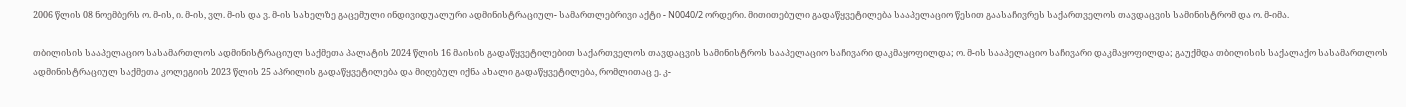2006 წლის 08 ნოემბერს ო. მ-ის, ი. მ-ის, ვლ. მ-ის და ვ. მ-ის სახელზე გაცემული ინდივიდუალური ადმინისტრაციულ- სამართლებრივი აქტი - N0040/2 ორდერი. მითითებული გადაწყვეტილება სააპელაციო წესით გაასაჩივრეს საქართველოს თავდაცვის სამინისტრომ და ო. მ-იმა.

თბილისის სააპელაციო სასამართლოს ადმინისტრაციულ საქმეთა პალატის 2024 წლის 16 მაისის გადაწყვეტილებით საქართველოს თავდაცვის სამინისტროს სააპელაციო საჩივარი დაკმაყოფილდა; ო. მ-ის სააპელაციო საჩივარი დაკმაყოფილდა; გაუქმდა თბილისის საქალაქო სასამართლოს ადმინისტრაციულ საქმეთა კოლეგიის 2023 წლის 25 აპრილის გადაწყვეტილება და მიღებულ იქნა ახალი გადაწყვეტილება, რომლითაც ე. კ-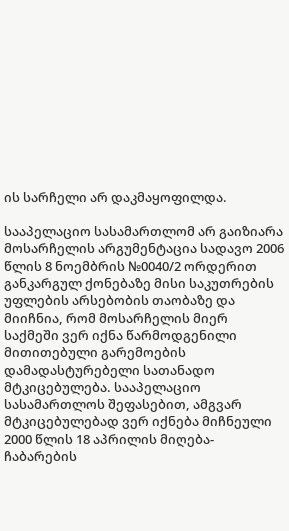ის სარჩელი არ დაკმაყოფილდა.

სააპელაციო სასამართლომ არ გაიზიარა მოსარჩელის არგუმენტაცია სადავო 2006 წლის 8 ნოემბრის №0040/2 ორდერით განკარგულ ქონებაზე მისი საკუთრების უფლების არსებობის თაობაზე და მიიჩნია, რომ მოსარჩელის მიერ საქმეში ვერ იქნა წარმოდგენილი მითითებული გარემოების დამადასტურებელი სათანადო მტკიცებულება. სააპელაციო სასამართლოს შეფასებით, ამგვარ მტკიცებულებად ვერ იქნება მიჩნეული 2000 წლის 18 აპრილის მიღება-ჩაბარების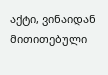აქტი, ვინაიდან მითითებული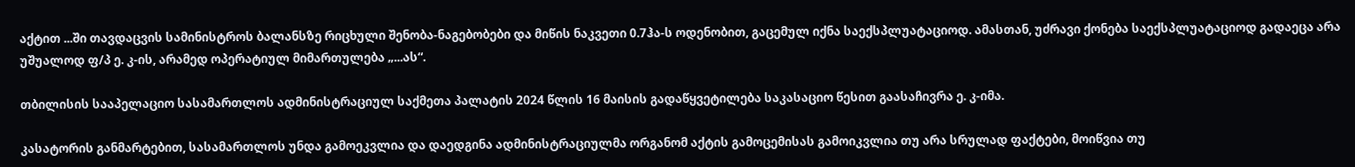აქტით ...ში თავდაცვის სამინისტროს ბალანსზე რიცხული შენობა-ნაგებობები და მიწის ნაკვეთი 0.7ჰა-ს ოდენობით, გაცემულ იქნა საექსპლუატაციოდ. ამასთან, უძრავი ქონება საექსპლუატაციოდ გადაეცა არა უშუალოდ ფ/პ ე. კ-ის, არამედ ოპერატიულ მიმართულება „...ას“.

თბილისის სააპელაციო სასამართლოს ადმინისტრაციულ საქმეთა პალატის 2024 წლის 16 მაისის გადაწყვეტილება საკასაციო წესით გაასაჩივრა ე. კ-იმა.

კასატორის განმარტებით, სასამართლოს უნდა გამოეკვლია და დაედგინა ადმინისტრაციულმა ორგანომ აქტის გამოცემისას გამოიკვლია თუ არა სრულად ფაქტები, მოიწვია თუ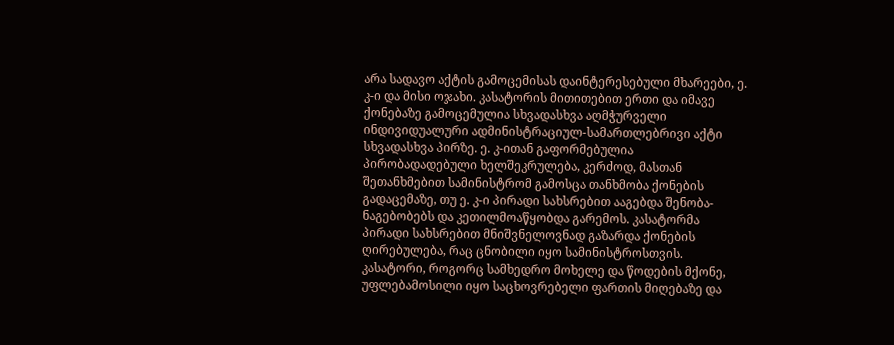არა სადავო აქტის გამოცემისას დაინტერესებული მხარეები, ე. კ-ი და მისი ოჯახი. კასატორის მითითებით ერთი და იმავე ქონებაზე გამოცემულია სხვადასხვა აღმჭურველი ინდივიდუალური ადმინისტრაციულ-სამართლებრივი აქტი სხვადასხვა პირზე. ე. კ-ითან გაფორმებულია პირობადადებული ხელშეკრულება, კერძოდ, მასთან შეთანხმებით სამინისტრომ გამოსცა თანხმობა ქონების გადაცემაზე, თუ ე. კ-ი პირადი სახსრებით ააგებდა შენობა-ნაგებობებს და კეთილმოაწყობდა გარემოს. კასატორმა პირადი სახსრებით მნიშვნელოვნად გაზარდა ქონების ღირებულება, რაც ცნობილი იყო სამინისტროსთვის. კასატორი, როგორც სამხედრო მოხელე და წოდების მქონე, უფლებამოსილი იყო საცხოვრებელი ფართის მიღებაზე და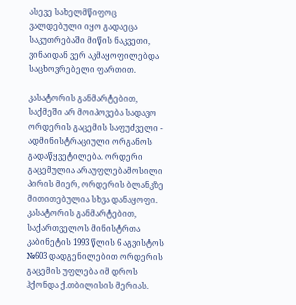ასევე სახელმწიფოც ვალდებული იყო გადაეცა საკუთრებაში მიწის ნაკვეთი, ვინაიდან ვერ აკმაყოფილებდა საცხოვრებელი ფართით.

კასატორის განმარტებით, საქმეში არ მოიპოვება სადავო ორდერის გაცემის საფუძველი - ადმინისტრაციული ორგანოს გადაწყვეტილება. ორდერი გაცემულია არაუფლებამოსილი პირის მიერ, ორდერის ბლანკზე მითითებულია სხვა დანაყოფი. კასატორის განმარტებით, საქართველოს მინისტრთა კაბინეტის 1993 წლის 6 აგვისტოს №603 დადგენილებით ორდერის გაცემის უფლება იმ დროს ჰქონდა ქ.თბილისის მერიას.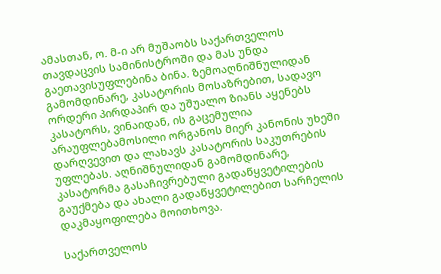ამასთან, ო. მ-ი არ მუშაობს საქართველოს თავდაცვის სამინისტროში და მას უნდა გაეთავისუფლებინა ბინა. ზემოაღნიშნულიდან გამომდინარე, კასატორის მოსაზრებით, სადავო ორდერი პირდაპირ და უშუალო ზიანს აყენებს კასატორს, ვინაიდან, ის გაცემულია არაუფლებამოსილი ორგანოს მიერ კანონის უხეში დარღვევით და ლახავს კასატორის საკუთრების უფლებას. აღნიშნულიდან გამომდინარე, კასატორმა გასაჩივრებული გადაწყვეტილების გაუქმება და ახალი გადაწყვეტილებით სარჩელის დაკმაყოფილება მოითხოვა.

საქართველოს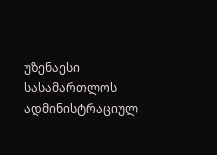უზენაესი სასამართლოს ადმინისტრაციულ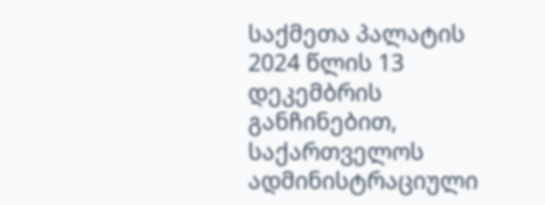საქმეთა პალატის 2024 წლის 13 დეკემბრის განჩინებით, საქართველოს ადმინისტრაციული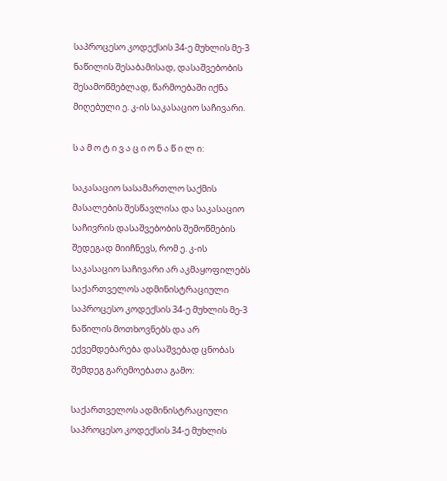საპროცესო კოდექსის 34-ე მუხლის მე-3 ნაწილის შესაბამისად, დასაშვებობის შესამოწმებლად, წარმოებაში იქნა მიღებული ე. კ-ის საკასაციო საჩივარი.

ს ა მ ო ტ ი ვ ა ც ი ო ნ ა წ ი ლ ი:

საკასაციო სასამართლო საქმის მასალების შესწავლისა და საკასაციო საჩივრის დასაშვებობის შემოწმების შედეგად მიიჩნევს, რომ ე. კ-ის საკასაციო საჩივარი არ აკმაყოფილებს საქართველოს ადმინისტრაციული საპროცესო კოდექსის 34-ე მუხლის მე-3 ნაწილის მოთხოვნებს და არ ექვემდებარება დასაშვებად ცნობას შემდეგ გარემოებათა გამო:

საქართველოს ადმინისტრაციული საპროცესო კოდექსის 34-ე მუხლის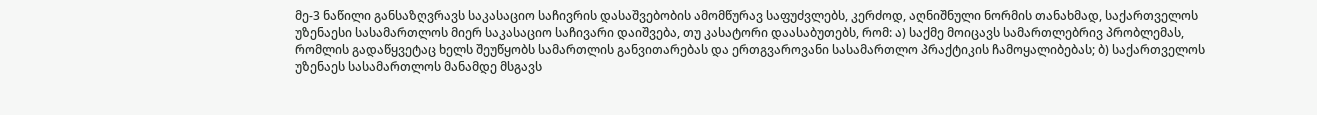მე-3 ნაწილი განსაზღვრავს საკასაციო საჩივრის დასაშვებობის ამომწურავ საფუძვლებს, კერძოდ, აღნიშნული ნორმის თანახმად, საქართველოს უზენაესი სასამართლოს მიერ საკასაციო საჩივარი დაიშვება, თუ კასატორი დაასაბუთებს, რომ: ა) საქმე მოიცავს სამართლებრივ პრობლემას, რომლის გადაწყვეტაც ხელს შეუწყობს სამართლის განვითარებას და ერთგვაროვანი სასამართლო პრაქტიკის ჩამოყალიბებას; ბ) საქართველოს უზენაეს სასამართლოს მანამდე მსგავს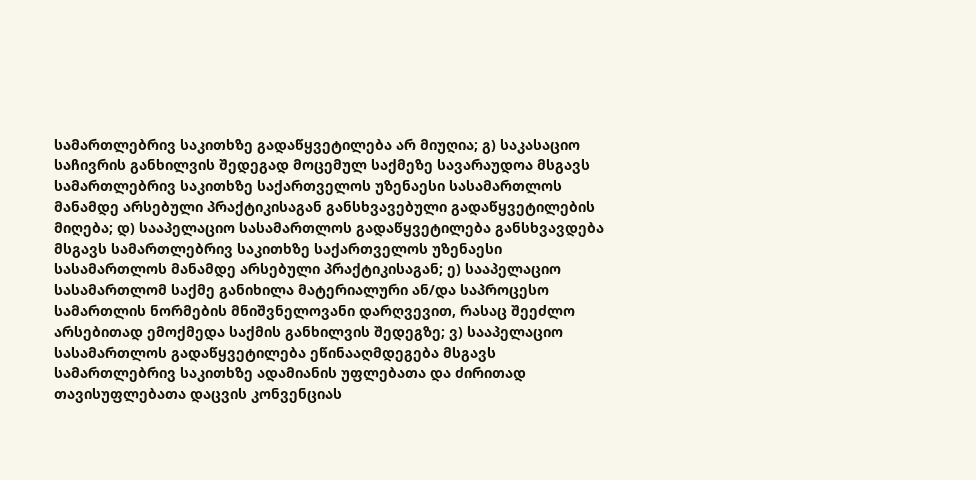სამართლებრივ საკითხზე გადაწყვეტილება არ მიუღია; გ) საკასაციო საჩივრის განხილვის შედეგად მოცემულ საქმეზე სავარაუდოა მსგავს სამართლებრივ საკითხზე საქართველოს უზენაესი სასამართლოს მანამდე არსებული პრაქტიკისაგან განსხვავებული გადაწყვეტილების მიღება; დ) სააპელაციო სასამართლოს გადაწყვეტილება განსხვავდება მსგავს სამართლებრივ საკითხზე საქართველოს უზენაესი სასამართლოს მანამდე არსებული პრაქტიკისაგან; ე) სააპელაციო სასამართლომ საქმე განიხილა მატერიალური ან/და საპროცესო სამართლის ნორმების მნიშვნელოვანი დარღვევით, რასაც შეეძლო არსებითად ემოქმედა საქმის განხილვის შედეგზე; ვ) სააპელაციო სასამართლოს გადაწყვეტილება ეწინააღმდეგება მსგავს სამართლებრივ საკითხზე ადამიანის უფლებათა და ძირითად თავისუფლებათა დაცვის კონვენციას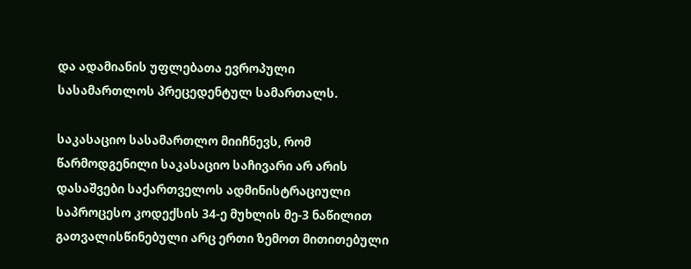და ადამიანის უფლებათა ევროპული სასამართლოს პრეცედენტულ სამართალს.

საკასაციო სასამართლო მიიჩნევს, რომ წარმოდგენილი საკასაციო საჩივარი არ არის დასაშვები საქართველოს ადმინისტრაციული საპროცესო კოდექსის 34-ე მუხლის მე-3 ნაწილით გათვალისწინებული არც ერთი ზემოთ მითითებული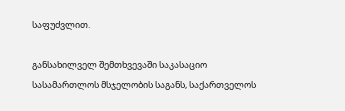საფუძვლით.

განსახილველ შემთხვევაში საკასაციო სასამართლოს მსჯელობის საგანს, საქართველოს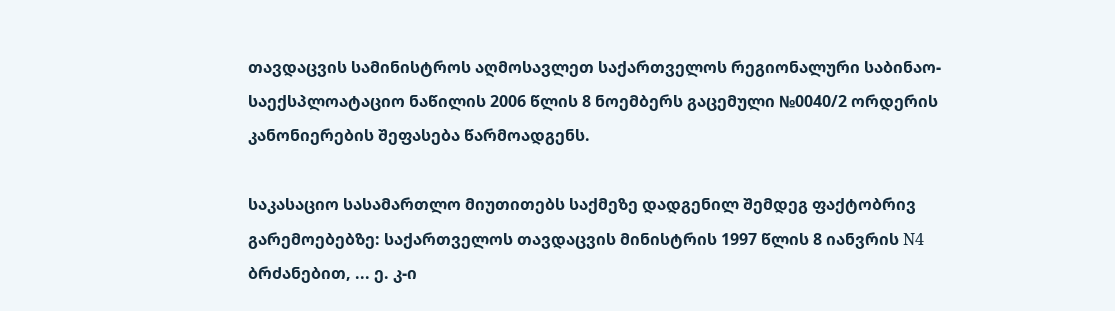თავდაცვის სამინისტროს აღმოსავლეთ საქართველოს რეგიონალური საბინაო-საექსპლოატაციო ნაწილის 2006 წლის 8 ნოემბერს გაცემული №0040/2 ორდერის კანონიერების შეფასება წარმოადგენს.

საკასაციო სასამართლო მიუთითებს საქმეზე დადგენილ შემდეგ ფაქტობრივ გარემოებებზე: საქართველოს თავდაცვის მინისტრის 1997 წლის 8 იანვრის N4 ბრძანებით, ... ე. კ-ი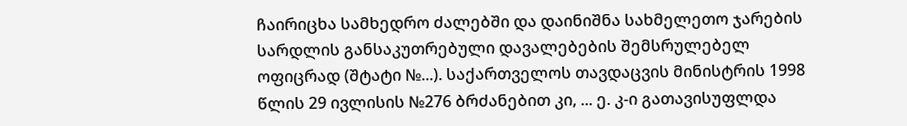ჩაირიცხა სამხედრო ძალებში და დაინიშნა სახმელეთო ჯარების სარდლის განსაკუთრებული დავალებების შემსრულებელ ოფიცრად (შტატი №...). საქართველოს თავდაცვის მინისტრის 1998 წლის 29 ივლისის №276 ბრძანებით კი, ... ე. კ-ი გათავისუფლდა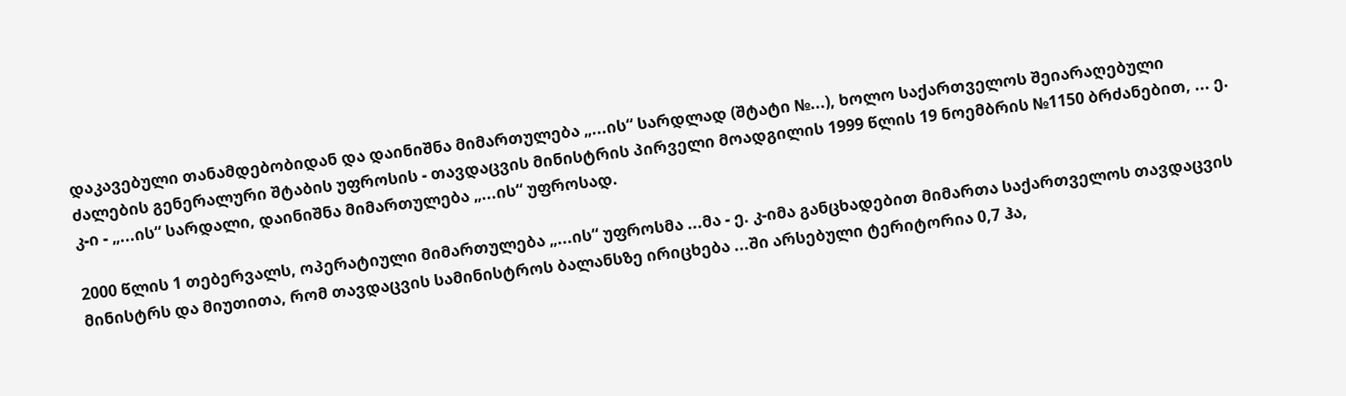დაკავებული თანამდებობიდან და დაინიშნა მიმართულება „...ის“ სარდლად (შტატი №...), ხოლო საქართველოს შეიარაღებული ძალების გენერალური შტაბის უფროსის - თავდაცვის მინისტრის პირველი მოადგილის 1999 წლის 19 ნოემბრის №1150 ბრძანებით, ... ე. კ-ი - „...ის“ სარდალი, დაინიშნა მიმართულება „...ის“ უფროსად.

2000 წლის 1 თებერვალს, ოპერატიული მიმართულება „...ის“ უფროსმა ...მა - ე. კ-იმა განცხადებით მიმართა საქართველოს თავდაცვის მინისტრს და მიუთითა, რომ თავდაცვის სამინისტროს ბალანსზე ირიცხება ...ში არსებული ტერიტორია 0,7 ჰა,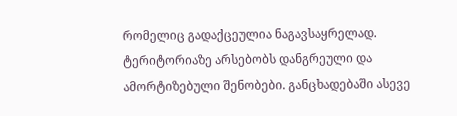რომელიც გადაქცეულია ნაგავსაყრელად. ტერიტორიაზე არსებობს დანგრეული და ამორტიზებული შენობები. განცხადებაში ასევე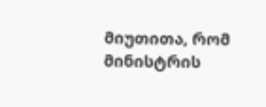მიუთითა, რომ მინისტრის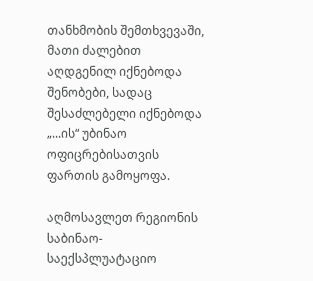თანხმობის შემთხვევაში, მათი ძალებით აღდგენილ იქნებოდა შენობები, სადაც შესაძლებელი იქნებოდა „...ის“ უბინაო ოფიცრებისათვის ფართის გამოყოფა.

აღმოსავლეთ რეგიონის საბინაო-საექსპლუატაციო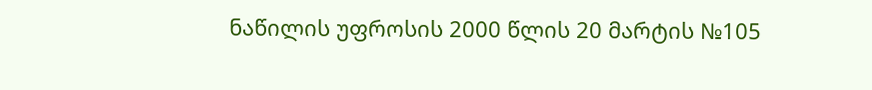ნაწილის უფროსის 2000 წლის 20 მარტის №105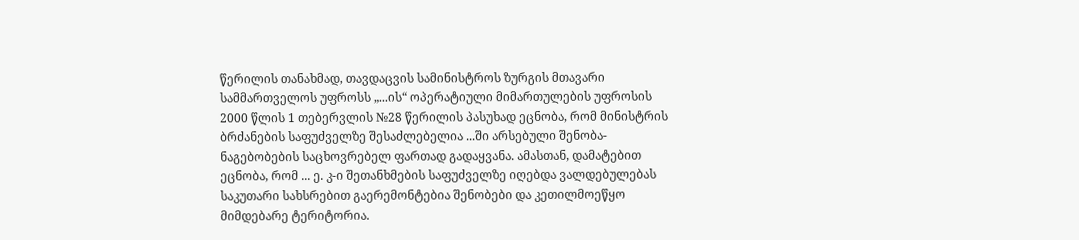წერილის თანახმად, თავდაცვის სამინისტროს ზურგის მთავარი სამმართველოს უფროსს „...ის“ ოპერატიული მიმართულების უფროსის 2000 წლის 1 თებერვლის №28 წერილის პასუხად ეცნობა, რომ მინისტრის ბრძანების საფუძველზე შესაძლებელია ...ში არსებული შენობა-ნაგებობების საცხოვრებელ ფართად გადაყვანა. ამასთან, დამატებით ეცნობა, რომ ... ე. კ-ი შეთანხმების საფუძველზე იღებდა ვალდებულებას საკუთარი სახსრებით გაერემონტებია შენობები და კეთილმოეწყო მიმდებარე ტერიტორია.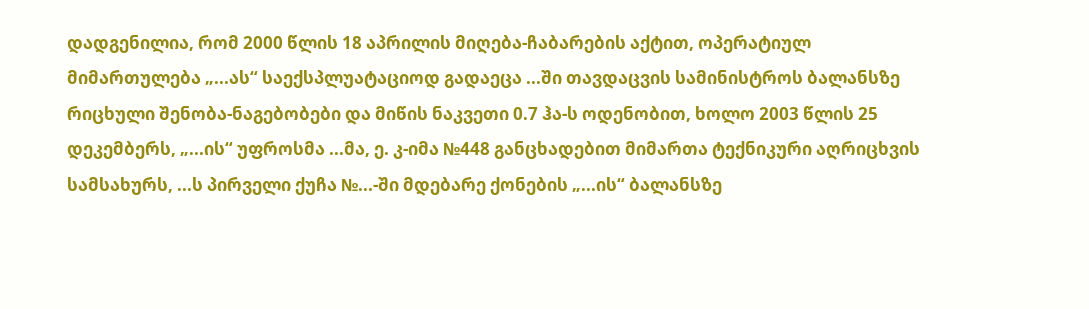დადგენილია, რომ 2000 წლის 18 აპრილის მიღება-ჩაბარების აქტით, ოპერატიულ მიმართულება „...ას“ საექსპლუატაციოდ გადაეცა ...ში თავდაცვის სამინისტროს ბალანსზე რიცხული შენობა-ნაგებობები და მიწის ნაკვეთი 0.7 ჰა-ს ოდენობით, ხოლო 2003 წლის 25 დეკემბერს, „...ის“ უფროსმა ...მა, ე. კ-იმა №448 განცხადებით მიმართა ტექნიკური აღრიცხვის სამსახურს, ...ს პირველი ქუჩა №...-ში მდებარე ქონების „...ის“ ბალანსზე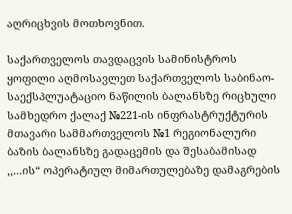აღრიცხვის მოთხოვნით.

საქართველოს თავდაცვის სამინისტროს ყოფილი აღმოსავლეთ საქართველოს საბინაო-საექსპლუატაციო ნაწილის ბალანსზე რიცხული სამხედრო ქალაქ №221-ის ინფრასტრუქტურის მთავარი სამმართველოს №1 რეგიონალური ბაზის ბალანსზე გადაცემის და შესაბამისად ,,...ის“ ოპერატიულ მიმართულებაზე დამაგრების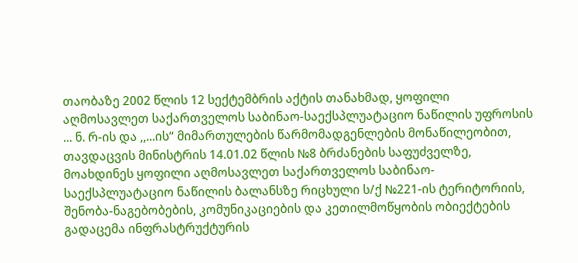თაობაზე 2002 წლის 12 სექტემბრის აქტის თანახმად, ყოფილი აღმოსავლეთ საქართველოს საბინაო-საექსპლუატაციო ნაწილის უფროსის ... ნ. რ-ის და ,,...ის“ მიმართულების წარმომადგენლების მონაწილეობით, თავდაცვის მინისტრის 14.01.02 წლის №8 ბრძანების საფუძველზე, მოახდინეს ყოფილი აღმოსავლეთ საქართველოს საბინაო-საექსპლუატაციო ნაწილის ბალანსზე რიცხული ს/ქ №221-ის ტერიტორიის, შენობა-ნაგებობების, კომუნიკაციების და კეთილმოწყობის ობიექტების გადაცემა ინფრასტრუქტურის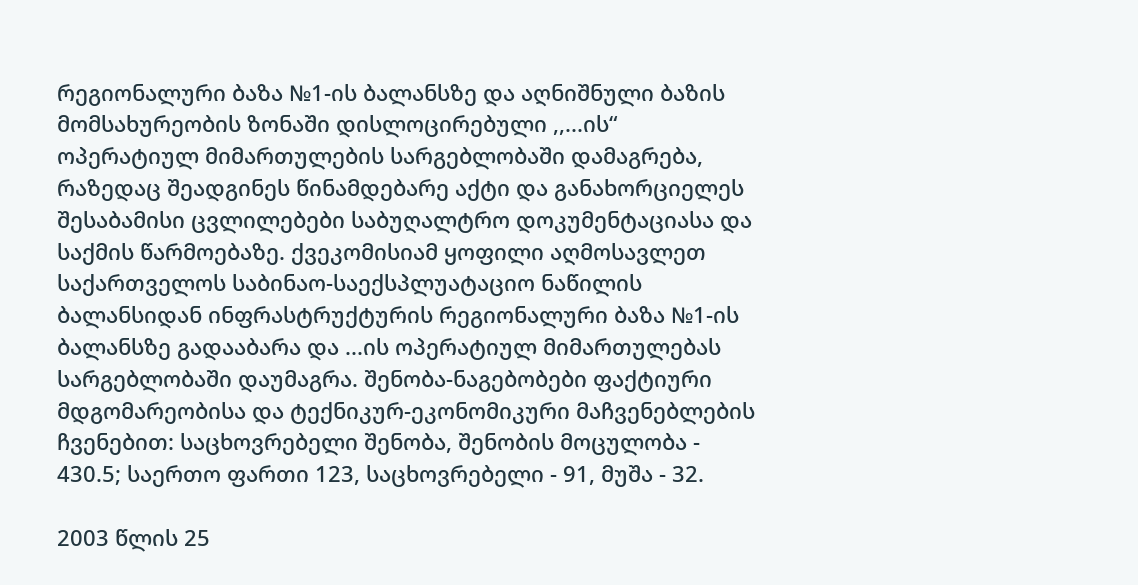რეგიონალური ბაზა №1-ის ბალანსზე და აღნიშნული ბაზის მომსახურეობის ზონაში დისლოცირებული ,,...ის“ ოპერატიულ მიმართულების სარგებლობაში დამაგრება, რაზედაც შეადგინეს წინამდებარე აქტი და განახორციელეს შესაბამისი ცვლილებები საბუღალტრო დოკუმენტაციასა და საქმის წარმოებაზე. ქვეკომისიამ ყოფილი აღმოსავლეთ საქართველოს საბინაო-საექსპლუატაციო ნაწილის ბალანსიდან ინფრასტრუქტურის რეგიონალური ბაზა №1-ის ბალანსზე გადააბარა და ...ის ოპერატიულ მიმართულებას სარგებლობაში დაუმაგრა. შენობა-ნაგებობები ფაქტიური მდგომარეობისა და ტექნიკურ-ეკონომიკური მაჩვენებლების ჩვენებით: საცხოვრებელი შენობა, შენობის მოცულობა - 430.5; საერთო ფართი 123, საცხოვრებელი - 91, მუშა - 32.

2003 წლის 25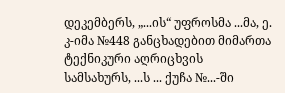დეკემბერს, „...ის“ უფროსმა ...მა, ე. კ-იმა №448 განცხადებით მიმართა ტექნიკური აღრიცხვის სამსახურს, ...ს ... ქუჩა №...-ში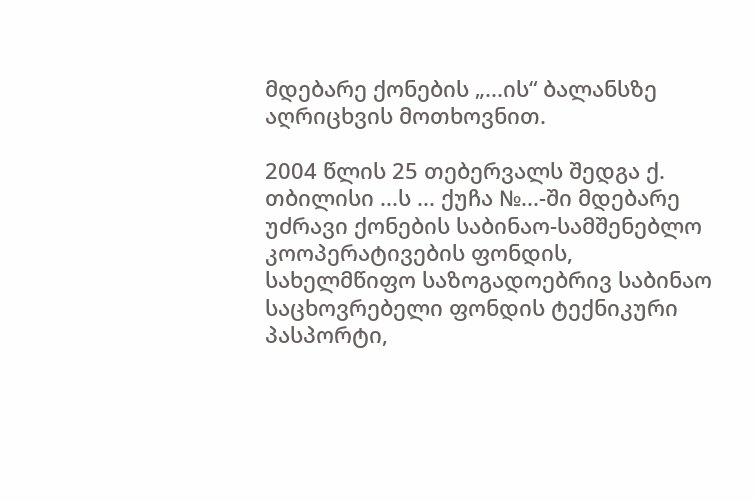მდებარე ქონების „...ის“ ბალანსზე აღრიცხვის მოთხოვნით.

2004 წლის 25 თებერვალს შედგა ქ. თბილისი ...ს ... ქუჩა №...-ში მდებარე უძრავი ქონების საბინაო-სამშენებლო კოოპერატივების ფონდის, სახელმწიფო საზოგადოებრივ საბინაო საცხოვრებელი ფონდის ტექნიკური პასპორტი,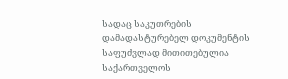სადაც საკუთრების დამადასტურებელ დოკუმენტის საფუძვლად მითითებულია საქართველოს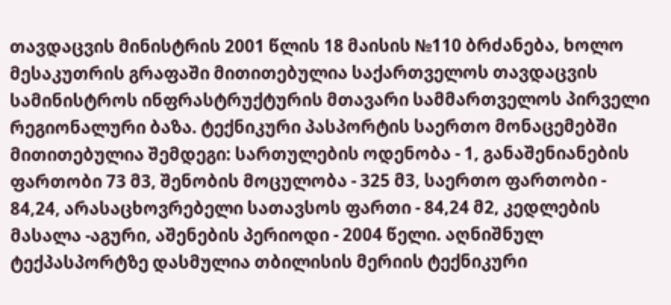თავდაცვის მინისტრის 2001 წლის 18 მაისის №110 ბრძანება, ხოლო მესაკუთრის გრაფაში მითითებულია საქართველოს თავდაცვის სამინისტროს ინფრასტრუქტურის მთავარი სამმართველოს პირველი რეგიონალური ბაზა. ტექნიკური პასპორტის საერთო მონაცემებში მითითებულია შემდეგი: სართულების ოდენობა - 1, განაშენიანების ფართობი 73 მ3, შენობის მოცულობა - 325 მ3, საერთო ფართობი - 84,24, არასაცხოვრებელი სათავსოს ფართი - 84,24 მ2, კედლების მასალა -აგური, აშენების პერიოდი - 2004 წელი. აღნიშნულ ტექპასპორტზე დასმულია თბილისის მერიის ტექნიკური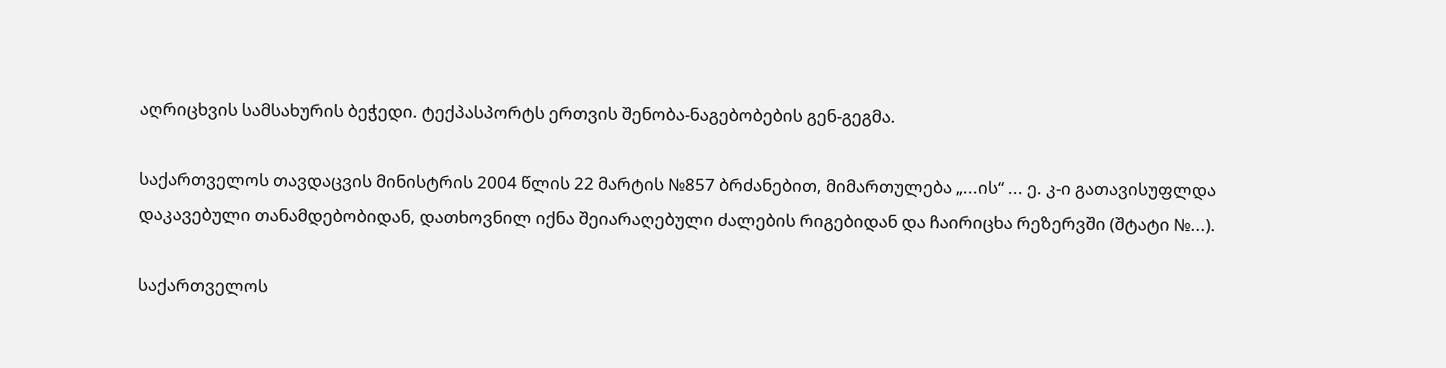აღრიცხვის სამსახურის ბეჭედი. ტექპასპორტს ერთვის შენობა-ნაგებობების გენ-გეგმა.

საქართველოს თავდაცვის მინისტრის 2004 წლის 22 მარტის №857 ბრძანებით, მიმართულება „...ის“ ... ე. კ-ი გათავისუფლდა დაკავებული თანამდებობიდან, დათხოვნილ იქნა შეიარაღებული ძალების რიგებიდან და ჩაირიცხა რეზერვში (შტატი №...).

საქართველოს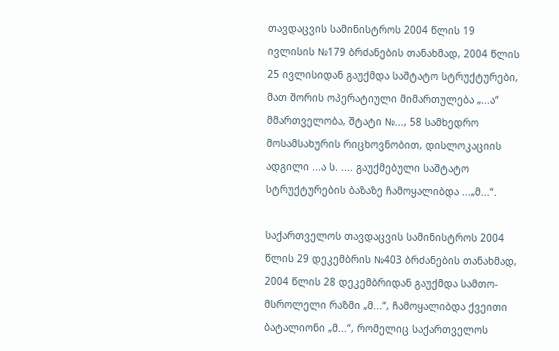თავდაცვის სამინისტროს 2004 წლის 19 ივლისის №179 ბრძანების თანახმად, 2004 წლის 25 ივლისიდან გაუქმდა საშტატო სტრუქტურები, მათ შორის ოპერატიული მიმართულება „...ა“ მმართველობა, შტატი №..., 58 სამხედრო მოსამსახურის რიცხოვნობით, დისლოკაციის ადგილი ...ა ს. .... გაუქმებული საშტატო სტრუქტურების ბაზაზე ჩამოყალიბდა ...„მ...“.

საქართველოს თავდაცვის სამინისტროს 2004 წლის 29 დეკემბრის №403 ბრძანების თანახმად, 2004 წლის 28 დეკემბრიდან გაუქმდა სამთო-მსროლელი რაზმი „მ...“, ჩამოყალიბდა ქვეითი ბატალიონი „მ...“, რომელიც საქართველოს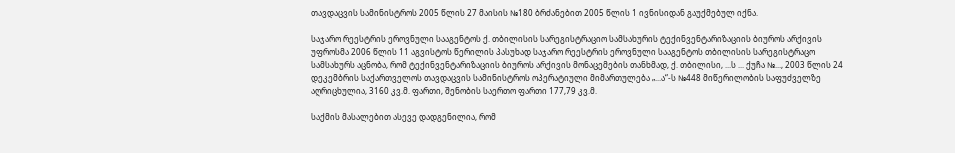თავდაცვის სამინისტროს 2005 წლის 27 მაისის №180 ბრძანებით 2005 წლის 1 ივნისიდან გაუქმებულ იქნა.

საჯარო რეესტრის ეროვნული სააგენტოს ქ. თბილისის სარეგისტრაციო სამსახურის ტექინვენტარიზაციის ბიუროს არქივის უფროსმა 2006 წლის 11 აგვისტოს წერილის პასუხად საჯარო რეესტრის ეროვნული სააგენტოს თბილისის სარეგისტრაცო სამსახურს აცნობა, რომ ტექინვენტარიზაციის ბიუროს არქივის მონაცემების თანხმად, ქ. თბილისი, ...ს ... ქუჩა №..., 2003 წლის 24 დეკემბრის საქართველოს თავდაცვის სამინისტროს ოპერატიული მიმართულება „...ა“-ს №448 მიწერილობის საფუძველზე აღრიცხულია, 3160 კვ.მ. ფართი, შენობის საერთო ფართი 177,79 კვ.მ.

საქმის მასალებით ასევე დადგენილია, რომ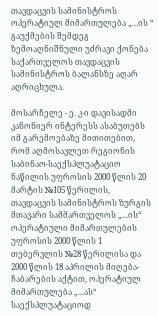თავდაცვის სამინისტროს ოპერატიულ მიმართულება „...ის “ გაუქმების შემდეგ ზემოაღნიშნული უძრავი ქონება საქართველოს თავდაცვის სამინისტროს ბალანსზე აღარ აღრიცხულა.

მოსარჩელე - ე. კ-ი დავისადმი კანონიერ ინტერესს ასაბუთებს იმ გარემოებაზე მითითებით, რომ აღმოსავლეთ რეგიონის საბინაო-საექსპლუატაციო ნაწილის უფროსის 2000 წლის 20 მარტის №105 წერილის, თავდაცვის სამინისტროს ზურგის მთავარი სამმართველოს „...ის“ ოპერატიული მიმართულების უფროსის 2000 წლის 1 თებერვლის №28 წერილისა და 2000 წლის 18 აპრილის მიღება-ჩაბარების აქტით, ოპერატიულ მიმართულება „...ას“ საექსპლუატაციოდ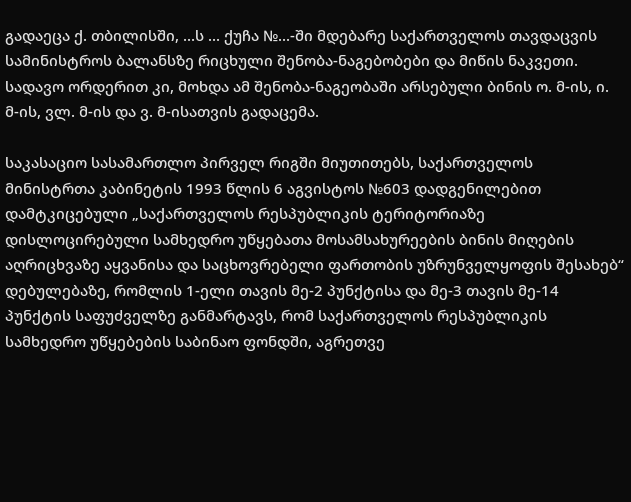გადაეცა ქ. თბილისში, ...ს ... ქუჩა №...-ში მდებარე საქართველოს თავდაცვის სამინისტროს ბალანსზე რიცხული შენობა-ნაგებობები და მიწის ნაკვეთი. სადავო ორდერით კი, მოხდა ამ შენობა-ნაგეობაში არსებული ბინის ო. მ-ის, ი. მ-ის, ვლ. მ-ის და ვ. მ-ისათვის გადაცემა.

საკასაციო სასამართლო პირველ რიგში მიუთითებს, საქართველოს მინისტრთა კაბინეტის 1993 წლის 6 აგვისტოს №603 დადგენილებით დამტკიცებული „საქართველოს რესპუბლიკის ტერიტორიაზე დისლოცირებული სამხედრო უწყებათა მოსამსახურეების ბინის მიღების აღრიცხვაზე აყვანისა და საცხოვრებელი ფართობის უზრუნველყოფის შესახებ“ დებულებაზე, რომლის 1-ელი თავის მე-2 პუნქტისა და მე-3 თავის მე-14 პუნქტის საფუძველზე განმარტავს, რომ საქართველოს რესპუბლიკის სამხედრო უწყებების საბინაო ფონდში, აგრეთვე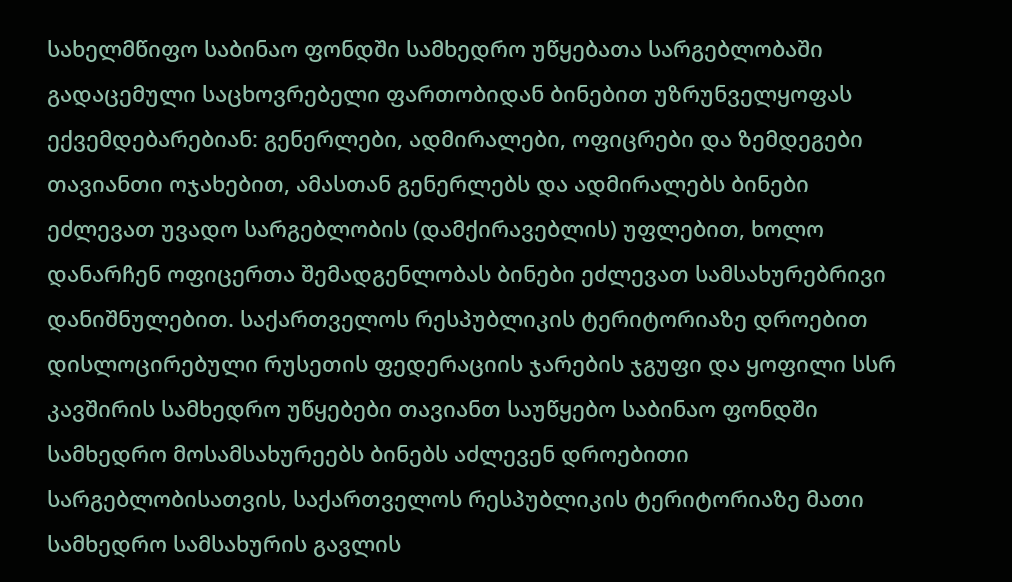სახელმწიფო საბინაო ფონდში სამხედრო უწყებათა სარგებლობაში გადაცემული საცხოვრებელი ფართობიდან ბინებით უზრუნველყოფას ექვემდებარებიან: გენერლები, ადმირალები, ოფიცრები და ზემდეგები თავიანთი ოჯახებით, ამასთან გენერლებს და ადმირალებს ბინები ეძლევათ უვადო სარგებლობის (დამქირავებლის) უფლებით, ხოლო დანარჩენ ოფიცერთა შემადგენლობას ბინები ეძლევათ სამსახურებრივი დანიშნულებით. საქართველოს რესპუბლიკის ტერიტორიაზე დროებით დისლოცირებული რუსეთის ფედერაციის ჯარების ჯგუფი და ყოფილი სსრ კავშირის სამხედრო უწყებები თავიანთ საუწყებო საბინაო ფონდში სამხედრო მოსამსახურეებს ბინებს აძლევენ დროებითი სარგებლობისათვის, საქართველოს რესპუბლიკის ტერიტორიაზე მათი სამხედრო სამსახურის გავლის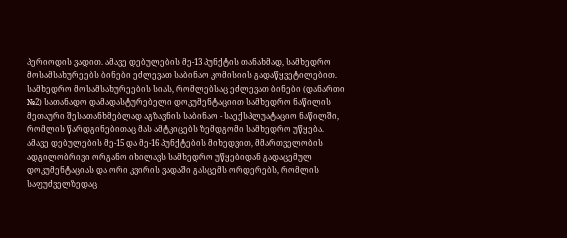პერიოდის ვადით. ამავე დებულების მე-13 პუნქტის თანახმად, სამხედრო მოსამსახურეებს ბინები ეძლევათ საბინაო კომისიის გადაწყვეტილებით. სამხედრო მოსამსახურეების სიას, რომლებსაც ეძლევათ ბინები (დანართი №2) სათანადო დამადასტურებელი დოკუმენტაციით სამხედრო ნაწილის მეთაური შესათანხმებლად აგზავნის საბინაო - საექსპლუატაციო ნაწილში, რომლის წარდგინებითაც მას ამტკიცებს ზემდგომი სამხედრო უწყება. ამავე დებულების მე-15 და მე-16 პუნქტების მიხედვით, მმართველობის ადგილობრივი ორგანო იხილავს სამხედრო უწყებიდან გადაცემულ დოკუმენტაციას და ორი კვირის ვადაში გასცემს ორდერებს, რომლის საფუძველზედაც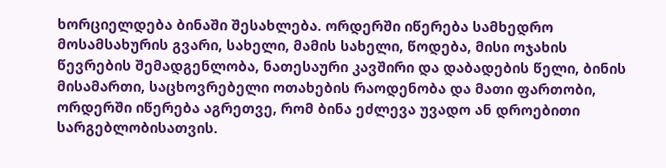ხორციელდება ბინაში შესახლება. ორდერში იწერება სამხედრო მოსამსახურის გვარი, სახელი, მამის სახელი, წოდება, მისი ოჯახის წევრების შემადგენლობა, ნათესაური კავშირი და დაბადების წელი, ბინის მისამართი, საცხოვრებელი ოთახების რაოდენობა და მათი ფართობი, ორდერში იწერება აგრეთვე, რომ ბინა ეძლევა უვადო ან დროებითი სარგებლობისათვის.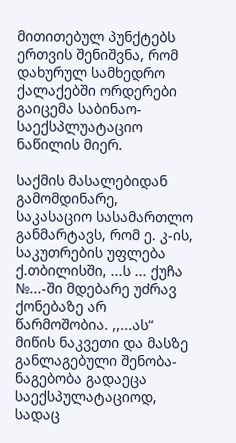მითითებულ პუნქტებს ერთვის შენიშვნა, რომ დახურულ სამხედრო ქალაქებში ორდერები გაიცემა საბინაო-საექსპლუატაციო ნაწილის მიერ.

საქმის მასალებიდან გამომდინარე, საკასაციო სასამართლო განმარტავს, რომ ე. კ-ის, საკუთრების უფლება ქ.თბილისში, ...ს ... ქუჩა №...-ში მდებარე უძრავ ქონებაზე არ წარმოშობია. ,,...ას“ მიწის ნაკვეთი და მასზე განლაგებული შენობა-ნაგებობა გადაეცა საექსპულატაციოდ, სადაც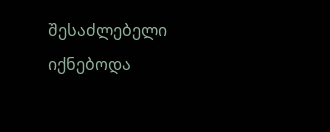შესაძლებელი იქნებოდა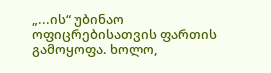„...ის“ უბინაო ოფიცრებისათვის ფართის გამოყოფა. ხოლო,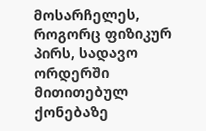მოსარჩელეს, როგორც ფიზიკურ პირს, სადავო ორდერში მითითებულ ქონებაზე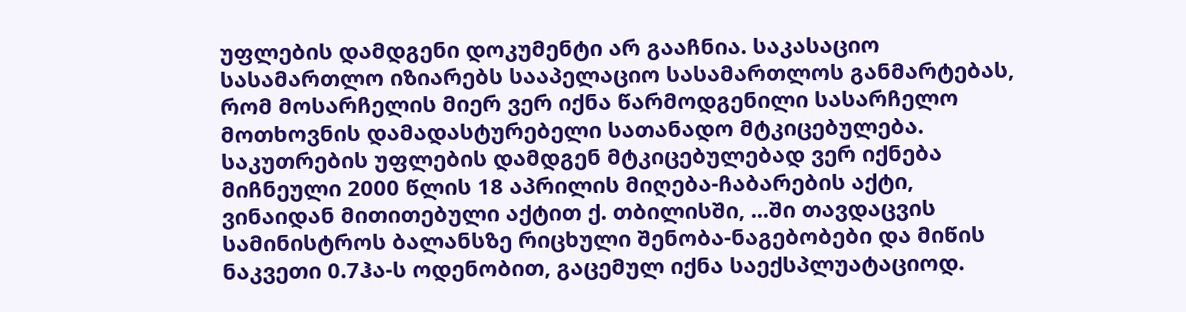უფლების დამდგენი დოკუმენტი არ გააჩნია. საკასაციო სასამართლო იზიარებს სააპელაციო სასამართლოს განმარტებას, რომ მოსარჩელის მიერ ვერ იქნა წარმოდგენილი სასარჩელო მოთხოვნის დამადასტურებელი სათანადო მტკიცებულება. საკუთრების უფლების დამდგენ მტკიცებულებად ვერ იქნება მიჩნეული 2000 წლის 18 აპრილის მიღება-ჩაბარების აქტი, ვინაიდან მითითებული აქტით ქ. თბილისში, ...ში თავდაცვის სამინისტროს ბალანსზე რიცხული შენობა-ნაგებობები და მიწის ნაკვეთი 0.7ჰა-ს ოდენობით, გაცემულ იქნა საექსპლუატაციოდ.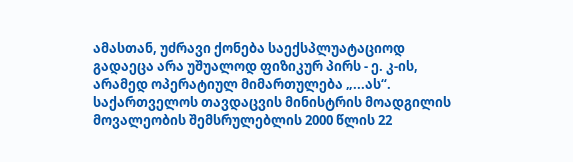ამასთან, უძრავი ქონება საექსპლუატაციოდ გადაეცა არა უშუალოდ ფიზიკურ პირს - ე. კ-ის, არამედ ოპერატიულ მიმართულება „...ას“. საქართველოს თავდაცვის მინისტრის მოადგილის მოვალეობის შემსრულებლის 2000 წლის 22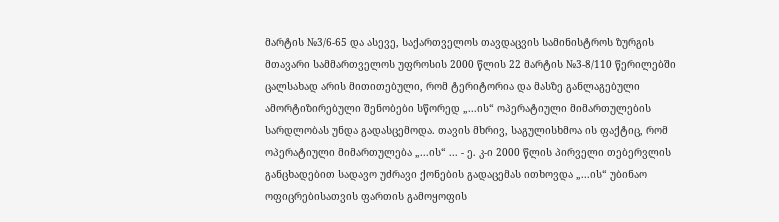მარტის №3/6-65 და ასევე, საქართველოს თავდაცვის სამინისტროს ზურგის მთავარი სამმართველოს უფროსის 2000 წლის 22 მარტის №3-8/110 წერილებში ცალსახად არის მითითებული, რომ ტერიტორია და მასზე განლაგებული ამორტიზირებული შენობები სწორედ „...ის“ ოპერატიული მიმართულების სარდლობას უნდა გადასცემოდა. თავის მხრივ, საგულისხმოა ის ფაქტიც, რომ ოპერატიული მიმართულება „...ის“ ... - ე. კ-ი 2000 წლის პირველი თებერვლის განცხადებით სადავო უძრავი ქონების გადაცემას ითხოვდა „...ის“ უბინაო ოფიცრებისათვის ფართის გამოყოფის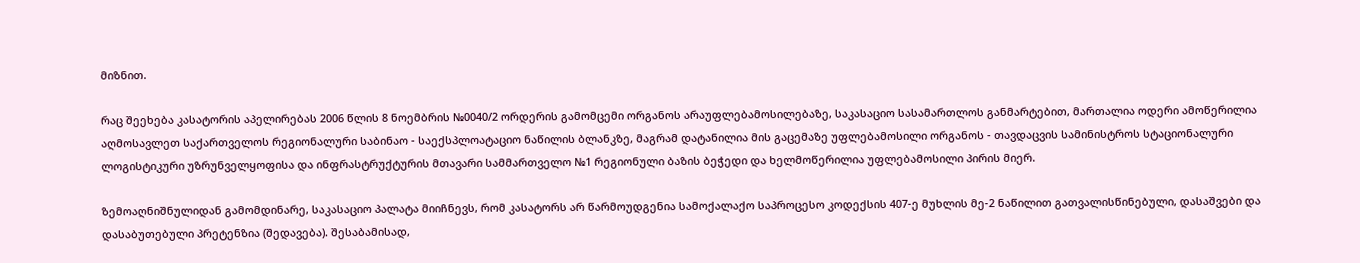მიზნით.

რაც შეეხება კასატორის აპელირებას 2006 წლის 8 ნოემბრის №0040/2 ორდერის გამომცემი ორგანოს არაუფლებამოსილებაზე, საკასაციო სასამართლოს განმარტებით, მართალია ოდერი ამოწერილია აღმოსავლეთ საქართველოს რეგიონალური საბინაო - საექსპლოატაციო ნაწილის ბლანკზე, მაგრამ დატანილია მის გაცემაზე უფლებამოსილი ორგანოს - თავდაცვის სამინისტროს სტაციონალური ლოგისტიკური უზრუნველყოფისა და ინფრასტრუქტურის მთავარი სამმართველო №1 რეგიონული ბაზის ბეჭედი და ხელმოწერილია უფლებამოსილი პირის მიერ.

ზემოაღნიშნულიდან გამომდინარე, საკასაციო პალატა მიიჩნევს, რომ კასატორს არ წარმოუდგენია სამოქალაქო საპროცესო კოდექსის 407-ე მუხლის მე-2 ნაწილით გათვალისწინებული, დასაშვები და დასაბუთებული პრეტენზია (შედავება). შესაბამისად,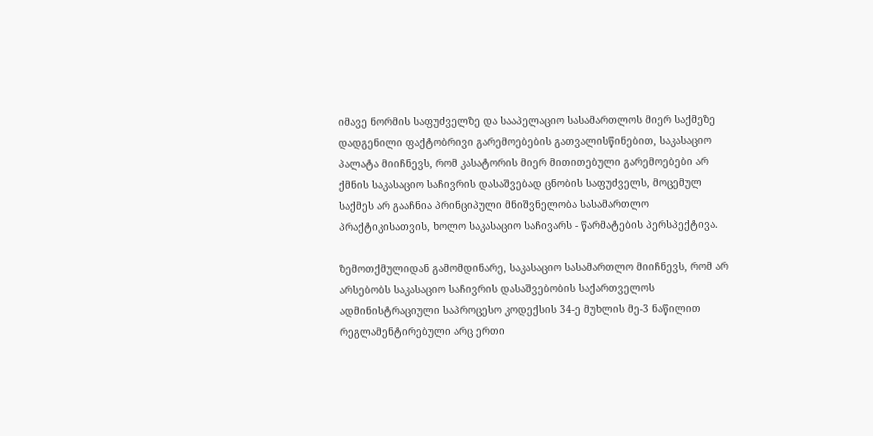იმავე ნორმის საფუძველზე და სააპელაციო სასამართლოს მიერ საქმეზე დადგენილი ფაქტობრივი გარემოებების გათვალისწინებით, საკასაციო პალატა მიიჩნევს, რომ კასატორის მიერ მითითებული გარემოებები არ ქმნის საკასაციო საჩივრის დასაშვებად ცნობის საფუძველს, მოცემულ საქმეს არ გააჩნია პრინციპული მნიშვნელობა სასამართლო პრაქტიკისათვის, ხოლო საკასაციო საჩივარს - წარმატების პერსპექტივა.

ზემოთქმულიდან გამომდინარე, საკასაციო სასამართლო მიიჩნევს, რომ არ არსებობს საკასაციო საჩივრის დასაშვებობის საქართველოს ადმინისტრაციული საპროცესო კოდექსის 34-ე მუხლის მე-3 ნაწილით რეგლამენტირებული არც ერთი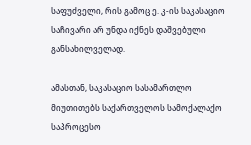საფუძველი, რის გამოც ე. კ-ის საკასაციო საჩივარი არ უნდა იქნეს დაშვებული განსახილველად.

ამასთან, საკასაციო სასამართლო მიუთითებს საქართველოს სამოქალაქო საპროცესო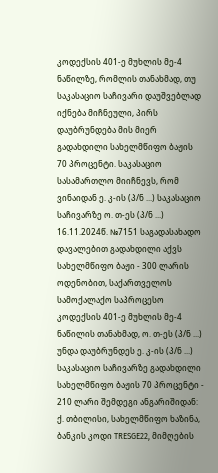კოდექსის 401-ე მუხლის მე-4 ნაწილზე, რომლის თანახმად, თუ საკასაციო საჩივარი დაუშვებლად იქნება მიჩნეული, პირს დაუბრუნდება მის მიერ გადახდილი სახელმწიფო ბაჟის 70 პროცენტი. საკასაციო სასამართლო მიიჩნევს, რომ ვინაიდან ე. კ-ის (პ/ნ ...) საკასაციო საჩივარზე ო. თ-ეს (პ/ნ ...) 16.11.2024წ. №7151 საგადასახადო დავალებით გადახდილი აქვს სახელმწიფო ბაჟი - 300 ლარის ოდენობით, საქართველოს სამოქალაქო საპროცესო კოდექსის 401-ე მუხლის მე-4 ნაწილის თანახმად, ო. თ-ეს (პ/ნ ...) უნდა დაუბრუნდეს ე. კ-ის (პ/ნ ...) საკასაციო საჩივარზე გადახდილი სახელმწიფო ბაჟის 70 პროცენტი - 210 ლარი შემდეგი ანგარიშიდან: ქ. თბილისი, სახელმწიფო ხაზინა, ბანკის კოდი TRESGE22, მიმღების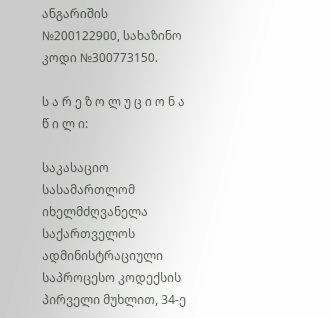ანგარიშის №200122900, სახაზინო კოდი №300773150.

ს ა რ ე ზ ო ლ უ ც ი ო ნ ა წ ი ლ ი:

საკასაციო სასამართლომ იხელმძღვანელა საქართველოს ადმინისტრაციული საპროცესო კოდექსის პირველი მუხლით, 34-ე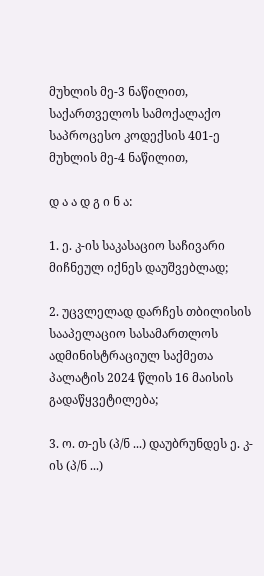მუხლის მე-3 ნაწილით, საქართველოს სამოქალაქო საპროცესო კოდექსის 401-ე მუხლის მე-4 ნაწილით,

დ ა ა დ გ ი ნ ა:

1. ე. კ-ის საკასაციო საჩივარი მიჩნეულ იქნეს დაუშვებლად;

2. უცვლელად დარჩეს თბილისის სააპელაციო სასამართლოს ადმინისტრაციულ საქმეთა პალატის 2024 წლის 16 მაისის გადაწყვეტილება;

3. ო. თ-ეს (პ/ნ ...) დაუბრუნდეს ე. კ-ის (პ/ნ ...)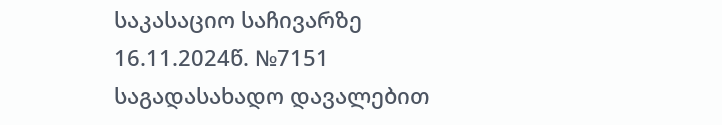საკასაციო საჩივარზე 16.11.2024წ. №7151 საგადასახადო დავალებით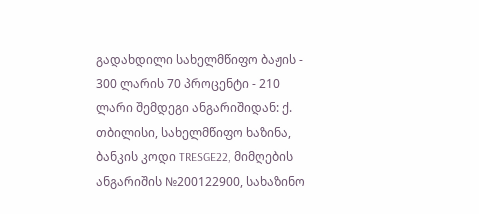გადახდილი სახელმწიფო ბაჟის - 300 ლარის 70 პროცენტი - 210 ლარი შემდეგი ანგარიშიდან: ქ. თბილისი, სახელმწიფო ხაზინა, ბანკის კოდი TRESGE22, მიმღების ანგარიშის №200122900, სახაზინო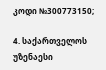კოდი №300773150;

4. საქართველოს უზენაესი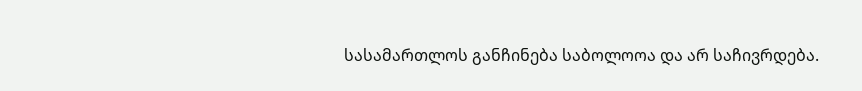სასამართლოს განჩინება საბოლოოა და არ საჩივრდება.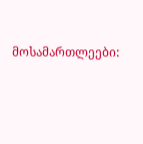მოსამართლეები: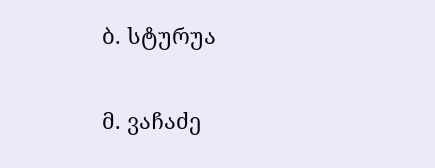ბ. სტურუა

მ. ვაჩაძე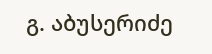გ. აბუსერიძე